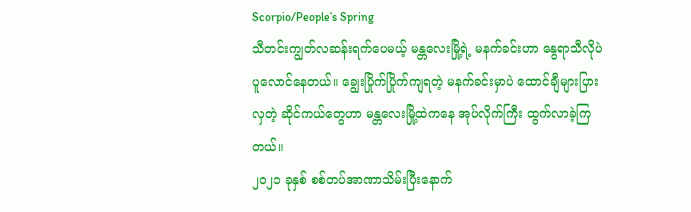Scorpio/People’s Spring
သီတင်းကျွတ်လဆန်းရက်ပေမယ့် မန္တလေးမြို့ရဲ့ မနက်ခင်းဟာ နွေရာသီလိုပဲ ပူလောင်နေတယ်။ ချွေးပြိုက်ပြိုက်ကျရတဲ့ မနက်ခင်းမှာပဲ ထောင်ချီများပြားလှတဲ့ ဆိုင်ကယ်တွေဟာ မန္တလေးမြို့ထဲကနေ အုပ်လိုက်ကြီး ထွက်လာခဲ့ကြတယ်။
၂၀၂၁ ခုနှစ် စစ်တပ်အာဏာသိမ်းပြီးနောက်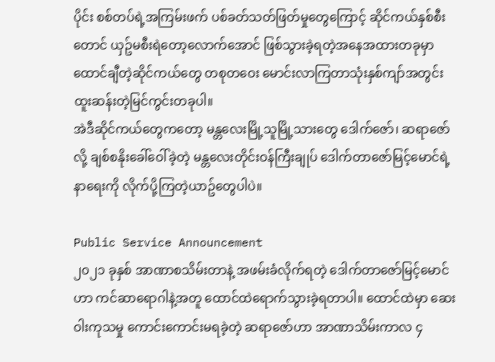ပိုင်း စစ်တပ်ရဲ့အကြမ်းဖက် ပစ်ခတ်သတ်ဖြတ်မှုတွေကြောင့် ဆိုင်ကယ်နှစ်စီးတောင် ယှဥ်မစီးရဲတော့လောက်အောင် ဖြစ်သွားခဲ့ရတဲ့အနေအထားတခုမှာ ထောင်ချီတဲ့ဆိုင်ကယ်တွေ တစုတဝေး မောင်းလာကြတာသုံးနှစ်ကျာ်အတွင်း ထူးဆန်းတဲ့မြင်ကွင်းတခုပါ။
အဲဒီဆိုင်ကယ်တွေကတော့ မန္တလေးမြို့သူမြို့သားတွေ ဒေါက်ဇော်၊ ဆရာဇော်လို့ ချစ်စနိုးခေါ်ဝေါ်ခဲ့တဲ့ မန္တလေးတိုင်းဝန်ကြီးချုပ် ဒေါက်တာဇော်မြင့်မောင်ရဲ့ နာရေးကို လိုက်ပို့ကြတဲ့ယာဥ်တွေပါပဲ။

Public Service Announcement
၂၀၂၁ ခုနှစ် အာဏာစသိမ်းတာနဲ့ အဖမ်းခံလိုက်ရတဲ့ ဒေါက်တာဇော်မြင့်မောင်ဟာ ကင်ဆာရောဂါနဲ့အတူ ထောင်ထဲရောက်သွားခဲ့ရတာပါ။ ထောင်ထဲမှာ ဆေးဝါးကုသမှု ကောင်းကောင်းမရခဲ့တဲ့ ဆရာဇော်ဟာ အာဏာသိမ်းကာလ ၄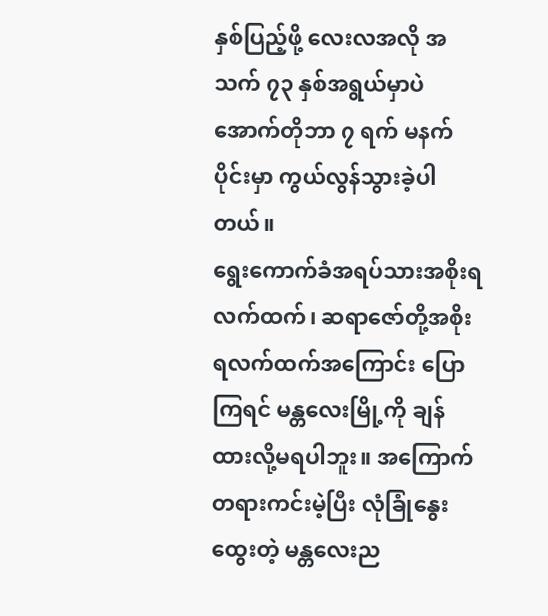နှစ်ပြည့်ဖို့ လေးလအလို အသက် ၇၃ နှစ်အရွယ်မှာပဲ အောက်တိုဘာ ၇ ရက် မနက်ပိုင်းမှာ ကွယ်လွန်သွားခဲ့ပါတယ်။
ရွေးကောက်ခံအရပ်သားအစိုးရလက်ထက်၊ ဆရာဇော်တို့အစိုးရလက်ထက်အကြောင်း ပြောကြရင် မန္တလေးမြို့ကို ချန်ထားလို့မရပါဘူး။ အကြောက်တရားကင်းမဲ့ပြီး လုံခြုံနွေးထွေးတဲ့ မန္တလေးည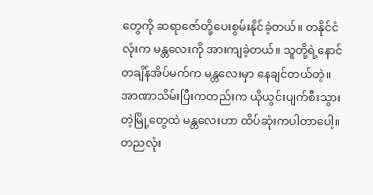တွေကို ဆရာဇော်တို့ပေးစွမ်းနိုင်ခဲ့တယ်။ တနိုင်ငံလုံးက မန္တလေးကို အားကျခဲ့တယ်။ သူတို့ရဲ့နောင်တချိန်အိပ်မက်က မန္တလေးမှာ နေချင်တယ်တဲ့။
အာဏာသိမ်းပြီးကတည်းက ယိုယွင်းပျက်စီးသွားတဲ့မြို့တွေထဲ မန္တလေးဟာ ထိပ်ဆုံးကပါတာပေါ့။ တညလုံး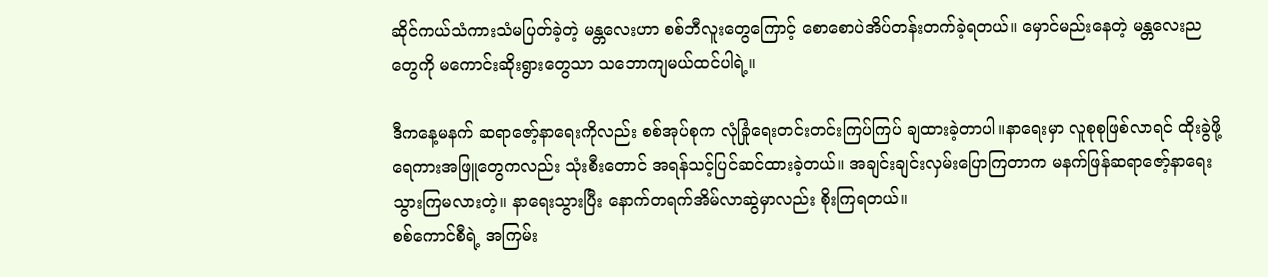ဆိုင်ကယ်သံကားသံမပြတ်ခဲ့တဲ့ မန္တလေးဟာ စစ်ဘီလူးတွေကြောင့် စောစောပဲအိပ်တန်းတက်ခဲ့ရတယ်။ မှောင်မည်းနေတဲ့ မန္တလေးညတွေကို မကောင်းဆိုးရွားတွေသာ သဘောကျမယ်ထင်ပါရဲ့။

ဒီကနေ့မနက် ဆရာဇော့်နာရေးကိုလည်း စစ်အုပ်စုက လုံခြုံရေးတင်းတင်းကြပ်ကြပ် ချထားခဲ့တာပါ။နာရေးမှာ လူစုစုဖြစ်လာရင် ထိုးခွဲဖို့ ရေကားအဖြူတွေကလည်း သုံးစီးတောင် အရန်သင့်ပြင်ဆင်ထားခဲ့တယ်။ အချင်းချင်းလှမ်းပြောကြတာက မနက်ဖြန်ဆရာဇော့်နာရေးသွားကြမလားတဲ့။ နာရေးသွားပြီး နောက်တရက်အိမ်လာဆွဲမှာလည်း စိုးကြရတယ်။
စစ်ကောင်စီရဲ့ အကြမ်း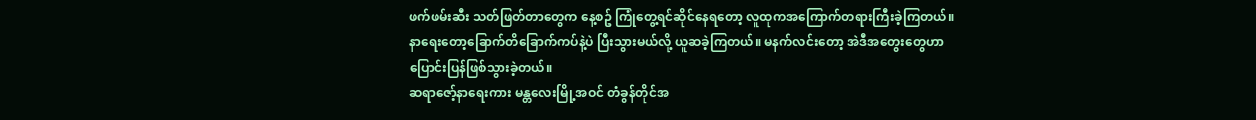ဖက်ဖမ်းဆီး သတ်ဖြတ်တာတွေက နေ့စဥ် ကြုံတွေ့ရင်ဆိုင်နေရတော့ လူထုကအကြောက်တရားကြီးခဲ့ကြတယ်။ နာရေးတော့ခြောက်တိခြောက်ကပ်နဲ့ပဲ ပြီးသွားမယ်လို့ ယူဆခဲ့ကြတယ်။ မနက်လင်းတော့ အဲဒီအတွေးတွေဟာ ပြောင်းပြန်ဖြစ်သွားခဲ့တယ်။
ဆရာဇော့်နာရေးကား မန္တလေးမြို့အဝင် တံခွန်တိုင်အ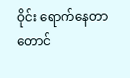ဝိုင်း ရောက်နေတာတောင်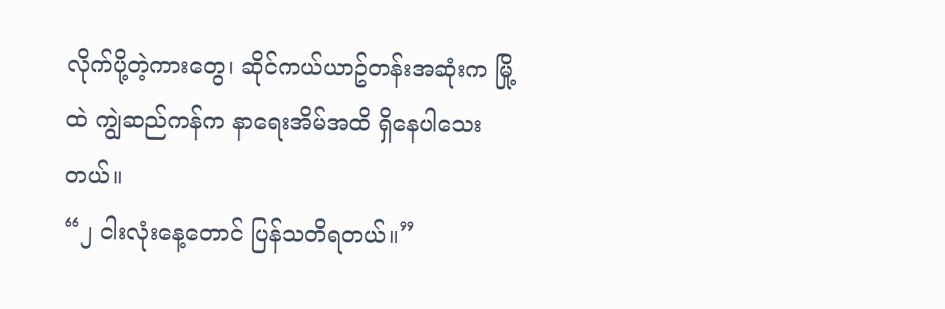လိုက်ပို့တဲ့ကားတွေ၊ ဆိုင်ကယ်ယာဥ်တန်းအဆုံးက မြို့ထဲ ကျွဲဆည်ကန်က နာရေးအိမ်အထိ ရှိနေပါသေးတယ်။
“၂ ငါးလုံးနေ့တောင် ပြန်သတိရတယ်။”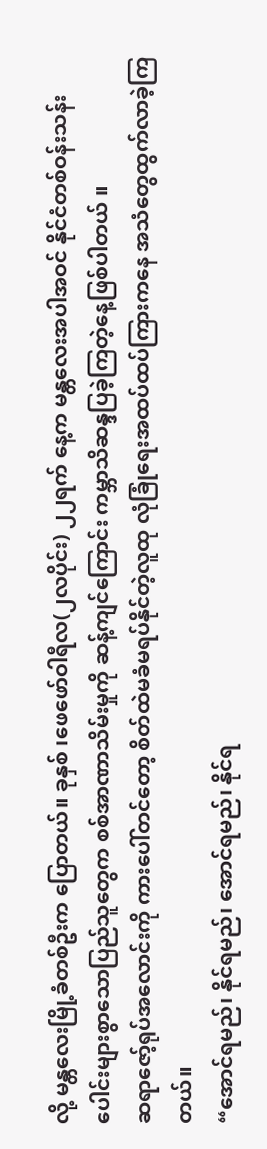လို့ မန္တလေးမြို့ခံတစ်ဦးက ပြောတယ်။ ခုနှစ် ၊ဖေဖော်ဝါရီလ(၂လပိုင်း) ၂၂ရက် နေ့က မန္တလေးအပါအဝင် နိုင်ငံတစ်ဝန်းသန်းပေါင်းများစွာသောပြည်သူတွေက စစ်အာဏာသိမ်းမှုကို ဆန့်ကျင်ကြောင်း ကမ္ဘာသိဆန္ဒပြခဲ့ကြတဲ့နေ့ဖြစ်ပါတယ် ။
ဆရာဇော့်ရုပ်အလောင်းကို ကားပေါ်တင်တော့ စိတ်ထဲမခံမရပ်နိုင်တဲ့လူထု လုံခြုံရေးအထပ်ထပ်ကြားကနေ အသံတွေထွက်လာခဲ့ကြတယ်။
“အောင်ရမည်၊ နိုင်ရမည်၊ အောင်ရမည်၊ နိုင်ရ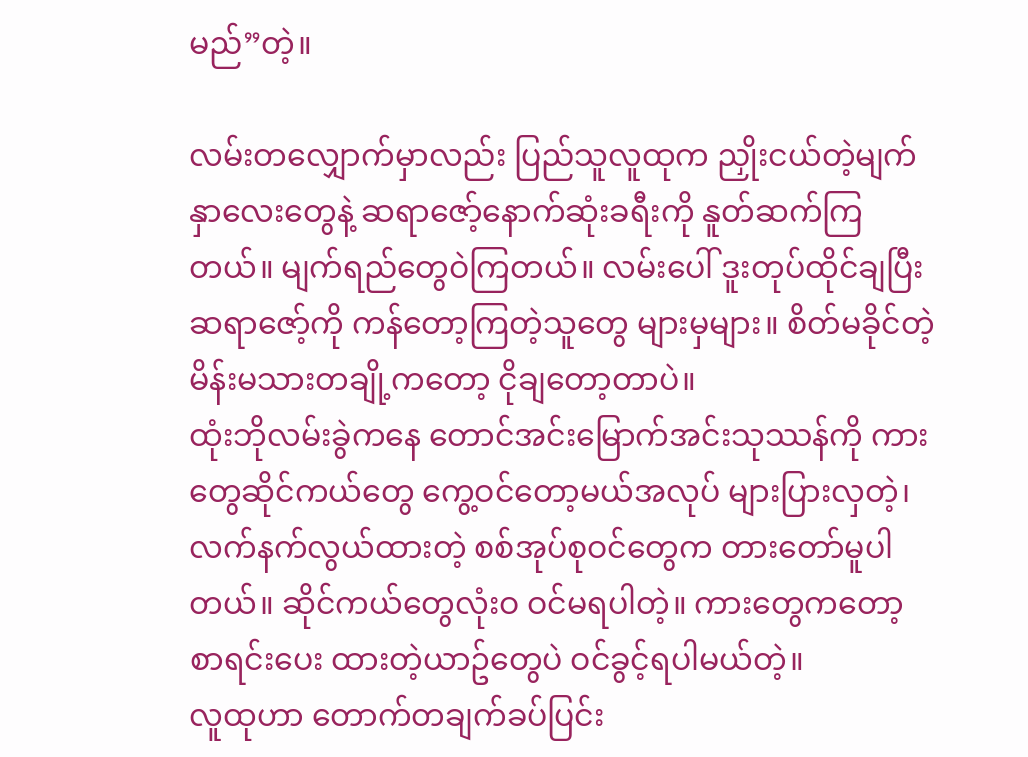မည်”တဲ့။

လမ်းတလျှောက်မှာလည်း ပြည်သူလူထုက ညှိုးငယ်တဲ့မျက်နှာလေးတွေနဲ့ ဆရာဇော့်နောက်ဆုံးခရီးကို နူတ်ဆက်ကြတယ်။ မျက်ရည်တွေဝဲကြတယ်။ လမ်းပေါ် ဒူးတုပ်ထိုင်ချပြီး ဆရာဇော့်ကို ကန်တော့ကြတဲ့သူတွေ များမှများ။ စိတ်မခိုင်တဲ့မိန်းမသားတချို့ကတော့ ငိုချတော့တာပဲ။
ထုံးဘိုလမ်းခွဲကနေ တောင်အင်းမြောက်အင်းသုဿန်ကို ကားတွေဆိုင်ကယ်တွေ ကွေ့ဝင်တော့မယ်အလုပ် များပြားလှတဲ့၊ လက်နက်လွယ်ထားတဲ့ စစ်အုပ်စုဝင်တွေက တားတော်မူပါတယ်။ ဆိုင်ကယ်တွေလုံးဝ ဝင်မရပါတဲ့။ ကားတွေကတော့ စာရင်းပေး ထားတဲ့ယာဥ်တွေပဲ ဝင်ခွင့်ရပါမယ်တဲ့။
လူထုဟာ တောက်တချက်ခပ်ပြင်း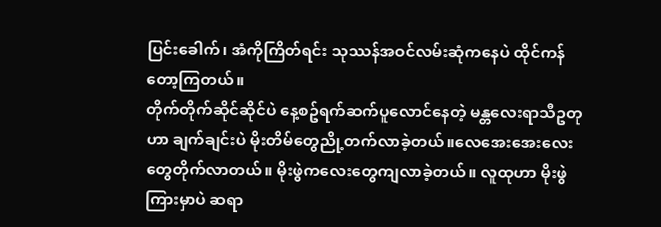ပြင်းခေါက်၊ အံကိုကြိတ်ရင်း သုဿန်အဝင်လမ်းဆုံကနေပဲ ထိုင်ကန်တော့ကြတယ်။
တိုက်တိုက်ဆိုင်ဆိုင်ပဲ နေ့စဥ်ရက်ဆက်ပူလောင်နေတဲ့ မန္တလေးရာသီဥတုဟာ ချက်ချင်းပဲ မိုးတိမ်တွေညို့တက်လာခဲ့တယ်။လေအေးအေးလေးတွေတိုက်လာတယ်။ မိုးဖွဲကလေးတွေကျလာခဲ့တယ်။ လူထုဟာ မိုးဖွဲကြားမှာပဲ ဆရာ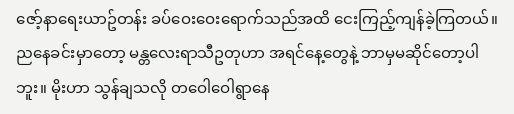ဇော့်နာရေးယာဥ်တန်း ခပ်ဝေးဝေးရောက်သည်အထိ ငေးကြည့်ကျန်ခဲ့ကြတယ်။
ညနေခင်းမှာတော့ မန္တလေးရာသီဥတုဟာ အရင်နေ့တွေနဲ့ ဘာမှမဆိုင်တော့ပါဘူး။ မိုးဟာ သွန်ချသလို တဝေါဝေါရွာနေ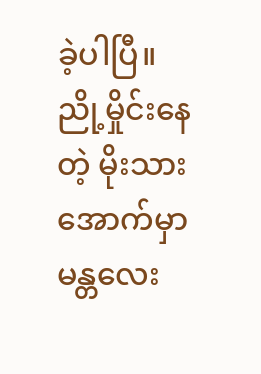ခဲ့ပါပြီ။ ညို့မှိုင်းနေတဲ့ မိုးသားအောက်မှာ မန္တလေး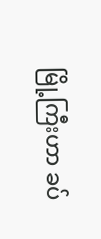မြို့ကြီးဟာ ခပ်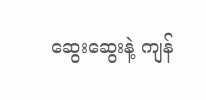ဆွေးဆွေးနဲ့ ကျန်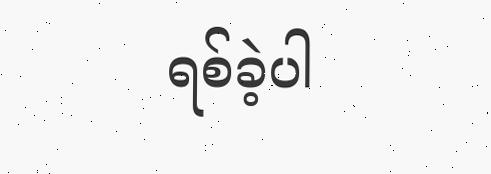ရစ်ခဲ့ပါ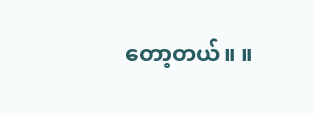တော့တယ်။ ။